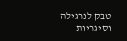טבק לנרגילה וסיגריות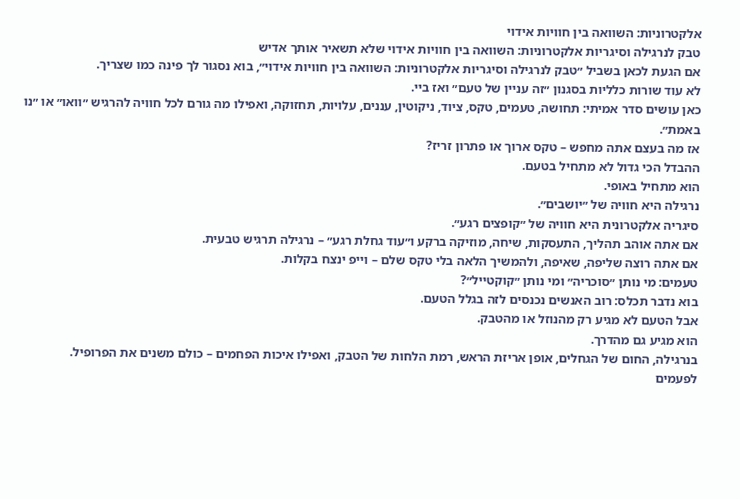אלקטרוניות: השוואה בין חוויות אידוי
טבק לנרגילה וסיגריות אלקטרוניות: השוואה בין חוויות אידוי שלא תשאיר אותך אדיש
אם הגעת לכאן בשביל ״טבק לנרגילה וסיגריות אלקטרוניות: השוואה בין חוויות אידוי״, בוא נסגור לך פינה כמו שצריך.
לא עוד שורות כלליות בסגנון ״זה עניין של טעם״ ואז ביי.
כאן עושים סדר אמיתי: תחושה, טעמים, טקס, ציוד, ניקוטין, עננים, עלויות, תחזוקה, ואפילו מה גורם לכל חוויה להרגיש ״וואו״ או ״נו באמת״.
אז מה בעצם אתה מחפש – טקס ארוך או פתרון זריז?
ההבדל הכי גדול לא מתחיל בטעם.
הוא מתחיל באופי.
נרגילה היא חוויה של ״יושבים״.
סיגריה אלקטרונית היא חוויה של ״קופצים רגע״.
אם אתה אוהב תהליך, התעסקות, שיחה, מוזיקה ברקע ו״עוד גחלת רגע״ – נרגילה תרגיש טבעית.
אם אתה רוצה שליפה, שאיפה, ולהמשיך הלאה בלי טקס שלם – וייפ ינצח בקלות.
טעמים: מי נותן ״סוכריה״ ומי נותן ״קוקטייל״?
בוא נדבר תכלס: רוב האנשים נכנסים לזה בגלל הטעם.
אבל הטעם לא מגיע רק מהנוזל או מהטבק.
הוא מגיע גם מהדרך.
בנרגילה, החום של הגחלים, אופן אריזת הראש, רמת הלחות של הטבק, ואפילו איכות הפחמים – כולם משנים את הפרופיל.
לפעמים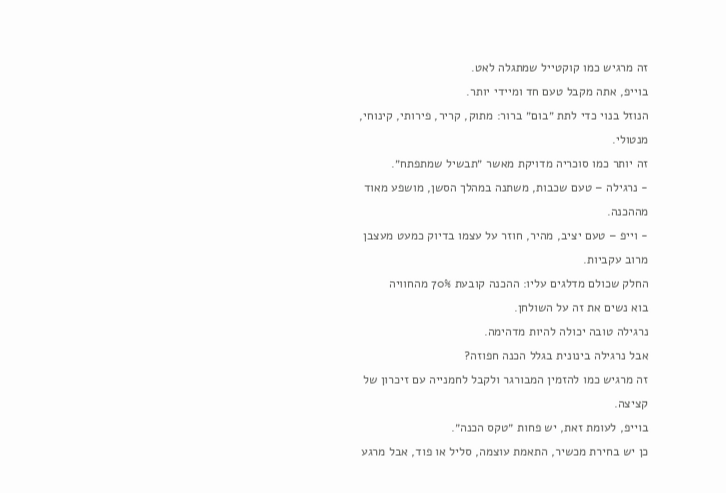זה מרגיש כמו קוקטייל שמתגלה לאט.
בוייפ, אתה מקבל טעם חד ומיידי יותר.
הנוזל בנוי כדי לתת ״בום״ ברור: מתוק, קריר, פירותי, קינוחי, מנטולי.
זה יותר כמו סוכריה מדויקת מאשר ״תבשיל שמתפתח״.
- נרגילה – טעם שכבות, משתנה במהלך הסשן, מושפע מאוד מההכנה.
- וייפ – טעם יציב, מהיר, חוזר על עצמו בדיוק כמעט מעצבן מרוב עקביות.
החלק שכולם מדלגים עליו: ההכנה קובעת 70% מהחוויה
בוא נשים את זה על השולחן.
נרגילה טובה יכולה להיות מדהימה.
אבל נרגילה בינונית בגלל הכנה חפוזה?
זה מרגיש כמו להזמין המבורגר ולקבל לחמנייה עם זיכרון של קציצה.
בוייפ, לעומת זאת, יש פחות ״טקס הכנה״.
כן יש בחירת מכשיר, התאמת עוצמה, סליל או פוד, אבל מרגע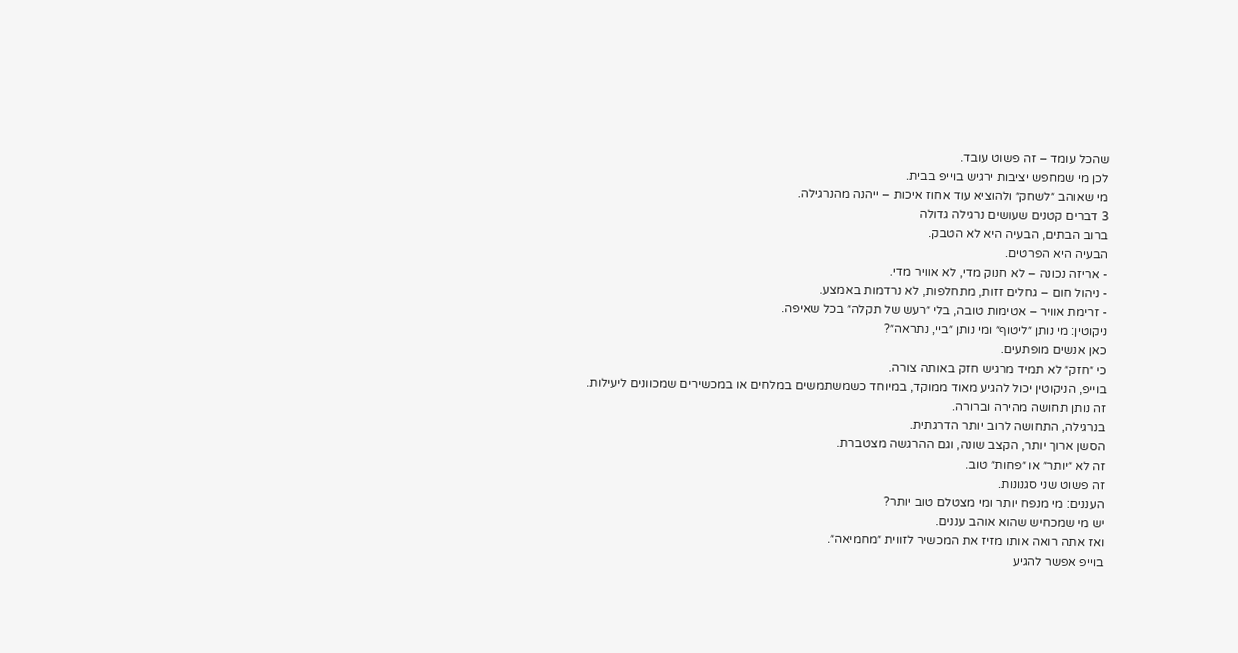שהכל עומד – זה פשוט עובד.
לכן מי שמחפש יציבות ירגיש בוייפ בבית.
מי שאוהב ״לשחק״ ולהוציא עוד אחוז איכות – ייהנה מהנרגילה.
3 דברים קטנים שעושים נרגילה גדולה
ברוב הבתים, הבעיה היא לא הטבק.
הבעיה היא הפרטים.
- אריזה נכונה – לא חנוק מדי, לא אוויר מדי.
- ניהול חום – גחלים זזות, מתחלפות, לא נרדמות באמצע.
- זרימת אוויר – אטימות טובה, בלי ״רעש של תקלה״ בכל שאיפה.
ניקוטין: מי נותן ״ליטוף״ ומי נותן ״ביי, נתראה״?
כאן אנשים מופתעים.
כי ״חזק״ לא תמיד מרגיש חזק באותה צורה.
בוייפ, הניקוטין יכול להגיע מאוד ממוקד, במיוחד כשמשתמשים במלחים או במכשירים שמכוונים ליעילות.
זה נותן תחושה מהירה וברורה.
בנרגילה, התחושה לרוב יותר הדרגתית.
הסשן ארוך יותר, הקצב שונה, וגם ההרגשה מצטברת.
זה לא ״יותר״ או ״פחות״ טוב.
זה פשוט שני סגנונות.
העננים: מי מנפח יותר ומי מצטלם טוב יותר?
יש מי שמכחיש שהוא אוהב עננים.
ואז אתה רואה אותו מזיז את המכשיר לזווית ״מחמיאה״.
בוייפ אפשר להגיע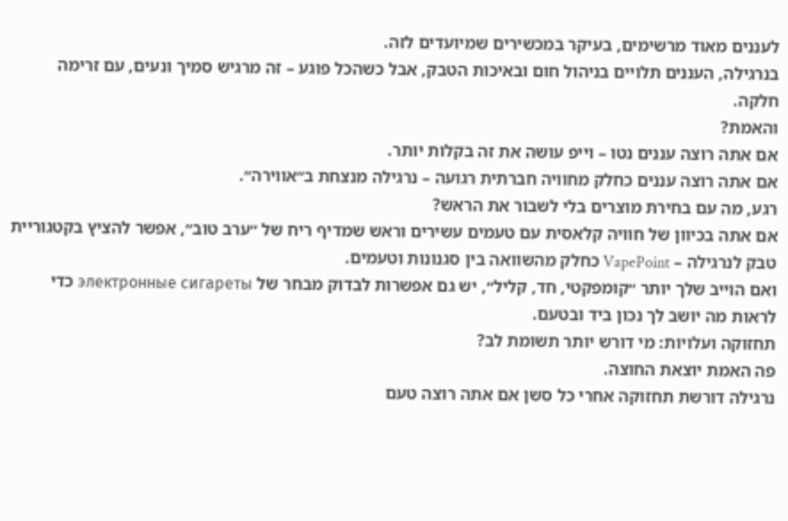לעננים מאוד מרשימים, בעיקר במכשירים שמיועדים לזה.
בנרגילה, העננים תלויים בניהול חום ובאיכות הטבק, אבל כשהכל פוגע – זה מרגיש סמיך ונעים, עם זרימה חלקה.
והאמת?
אם אתה רוצה עננים נטו – וייפ עושה את זה בקלות יותר.
אם אתה רוצה עננים כחלק מחוויה חברתית רגועה – נרגילה מנצחת ב״אווירה״.
רגע, מה עם בחירת מוצרים בלי לשבור את הראש?
אם אתה בכיוון של חוויה קלאסית עם טעמים עשירים וראש שמדיף ריח של ״ערב טוב״, אפשר להציץ בקטגוריית טבק לנרגילה – VapePoint כחלק מהשוואה בין סגנונות וטעמים.
ואם הוייב שלך יותר ״קומפקטי, חד, קליל״, יש גם אפשרות לבדוק מבחר של электронные сигареты כדי לראות מה יושב לך נכון ביד ובטעם.
תחזוקה ועלויות: מי דורש יותר תשומת לב?
פה האמת יוצאת החוצה.
נרגילה דורשת תחזוקה אחרי כל סשן אם אתה רוצה טעם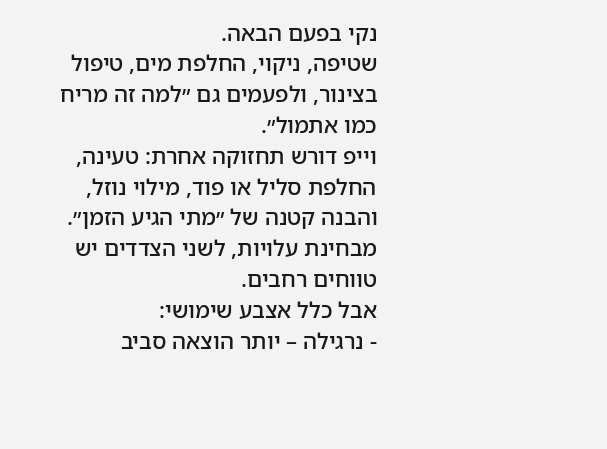נקי בפעם הבאה.
שטיפה, ניקוי, החלפת מים, טיפול בצינור, ולפעמים גם ״למה זה מריח כמו אתמול״.
וייפ דורש תחזוקה אחרת: טעינה, החלפת סליל או פוד, מילוי נוזל, והבנה קטנה של ״מתי הגיע הזמן״.
מבחינת עלויות, לשני הצדדים יש טווחים רחבים.
אבל כלל אצבע שימושי:
- נרגילה – יותר הוצאה סביב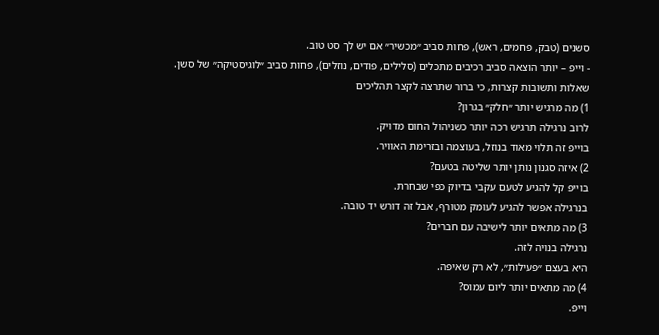סשנים (טבק, פחמים, ראש), פחות סביב ״מכשיר״ אם יש לך סט טוב.
- וייפ – יותר הוצאה סביב רכיבים מתכלים (סלילים, פודים, נוזלים), פחות סביב ״לוגיסטיקה״ של סשן.
שאלות ותשובות קצרות, כי ברור שתרצה לקצר תהליכים
1) מה מרגיש יותר ״חלק״ בגרון?
לרוב נרגילה תרגיש רכה יותר כשניהול החום מדויק.
בוייפ זה תלוי מאוד בנוזל, בעוצמה ובזרימת האוויר.
2) איזה סגנון נותן יותר שליטה בטעם?
בוייפ קל להגיע לטעם עקבי בדיוק כפי שבחרת.
בנרגילה אפשר להגיע לעומק מטורף, אבל זה דורש יד טובה.
3) מה מתאים יותר לישיבה עם חברים?
נרגילה בנויה לזה.
היא בעצם ״פעילות״, לא רק שאיפה.
4) מה מתאים יותר ליום עמוס?
וייפ.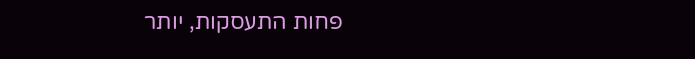פחות התעסקות, יותר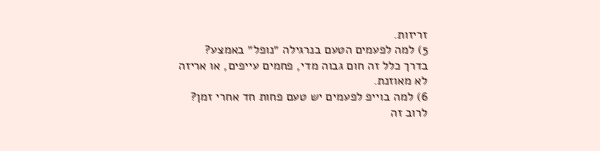זריזות.
5) למה לפעמים הטעם בנרגילה ״נופל״ באמצע?
בדרך כלל זה חום גבוה מדי, פחמים עייפים, או אריזה לא מאוזנת.
6) למה בוייפ לפעמים יש טעם פחות חד אחרי זמן?
לרוב זה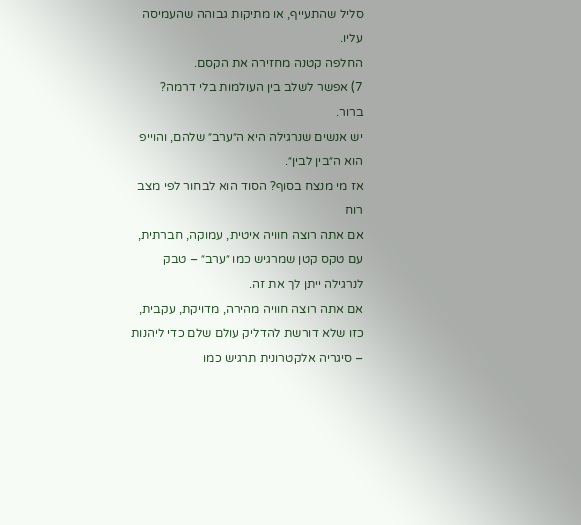סליל שהתעייף, או מתיקות גבוהה שהעמיסה עליו.
החלפה קטנה מחזירה את הקסם.
7) אפשר לשלב בין העולמות בלי דרמה?
ברור.
יש אנשים שנרגילה היא ה״ערב״ שלהם, והוייפ הוא ה״בין לבין״.
אז מי מנצח בסוף? הסוד הוא לבחור לפי מצב רוח
אם אתה רוצה חוויה איטית, עמוקה, חברתית, עם טקס קטן שמרגיש כמו ״ערב״ – טבק לנרגילה ייתן לך את זה.
אם אתה רוצה חוויה מהירה, מדויקת, עקבית, כזו שלא דורשת להדליק עולם שלם כדי ליהנות – סיגריה אלקטרונית תרגיש כמו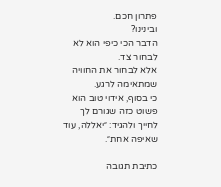פתרון חכם.
ובינינו?
הדבר הכי כיפי הוא לא לבחור צד.
אלא לבחור את החוויה שמתאימה לרגע.
כי בסוף, אידוי טוב הוא פשוט כזה שגורם לך לחייך ולהגיד: ״יאללה, עוד שאיפה אחת״.

כתיבת תגובה